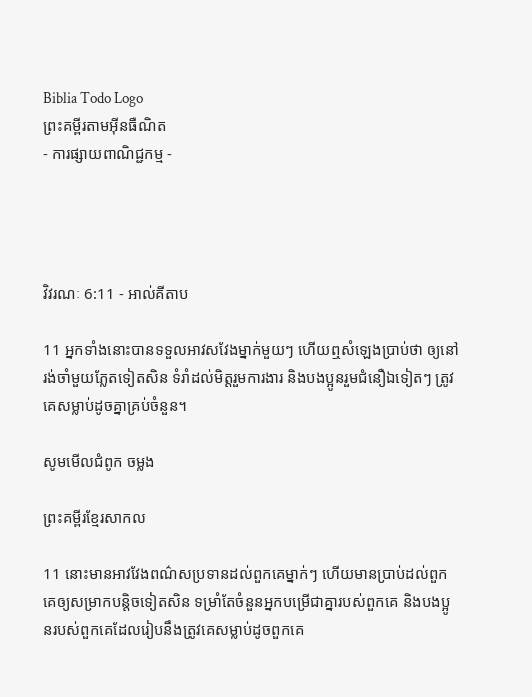Biblia Todo Logo
ព្រះគម្ពីរតាមអ៊ីនធឺណិត
- ការផ្សាយពាណិជ្ជកម្ម -




វិវរណៈ 6:11 - អាល់គីតាប

11 អ្នកទាំងនោះបានទទួលអាវសវែងម្នាក់មួយៗ ហើយឮសំឡេងប្រាប់ថា ឲ្យនៅរង់‌ចាំមួយភ្លែតទៀតសិន ទំរាំដល់មិត្ដរួមការ‌ងារ និងបងប្អូនរួមជំនឿឯទៀតៗ ត្រូវគេសម្លាប់ដូចគ្នាគ្រប់ចំនួន។

សូមមើលជំពូក ចម្លង

ព្រះគម្ពីរខ្មែរសាកល

11 នោះមានអាវវែងពណ៌សប្រទានដល់ពួកគេម្នាក់ៗ ហើយមានប្រាប់ដល់ពួកគេឲ្យសម្រាកបន្តិចទៀតសិន ទម្រាំតែចំនួនអ្នកបម្រើជាគ្នារបស់ពួកគេ និងបងប្អូនរបស់ពួកគេដែលរៀបនឹងត្រូវគេសម្លាប់ដូចពួកគេ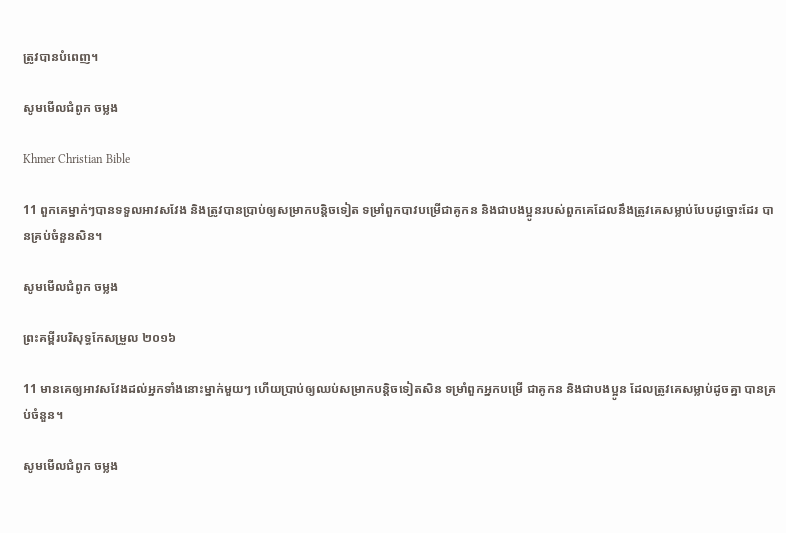ត្រូវបានបំពេញ។

សូមមើលជំពូក ចម្លង

Khmer Christian Bible

11 ពួកគេម្នាក់ៗបានទទួលអាវសវែង និងត្រូវបានប្រាប់ឲ្យសម្រាកបន្ដិចទៀត ទម្រាំពួកបាវបម្រើជាគូកន និងជាបងប្អូនរបស់ពួកគេដែលនឹងត្រូវគេសម្លាប់បែបដូច្នោះដែរ បានគ្រប់ចំនួនសិន។

សូមមើលជំពូក ចម្លង

ព្រះគម្ពីរបរិសុទ្ធកែសម្រួល ២០១៦

11 មានគេឲ្យអាវសវែងដល់អ្នកទាំងនោះម្នាក់មួយៗ ហើយប្រាប់ឲ្យឈប់សម្រាកបន្តិចទៀតសិន ទម្រាំពួកអ្នកបម្រើ ជាគូកន និងជាបង‌ប្អូន ដែលត្រូវគេសម្លាប់ដូចគ្នា បានគ្រប់ចំនួន។

សូមមើលជំពូក ចម្លង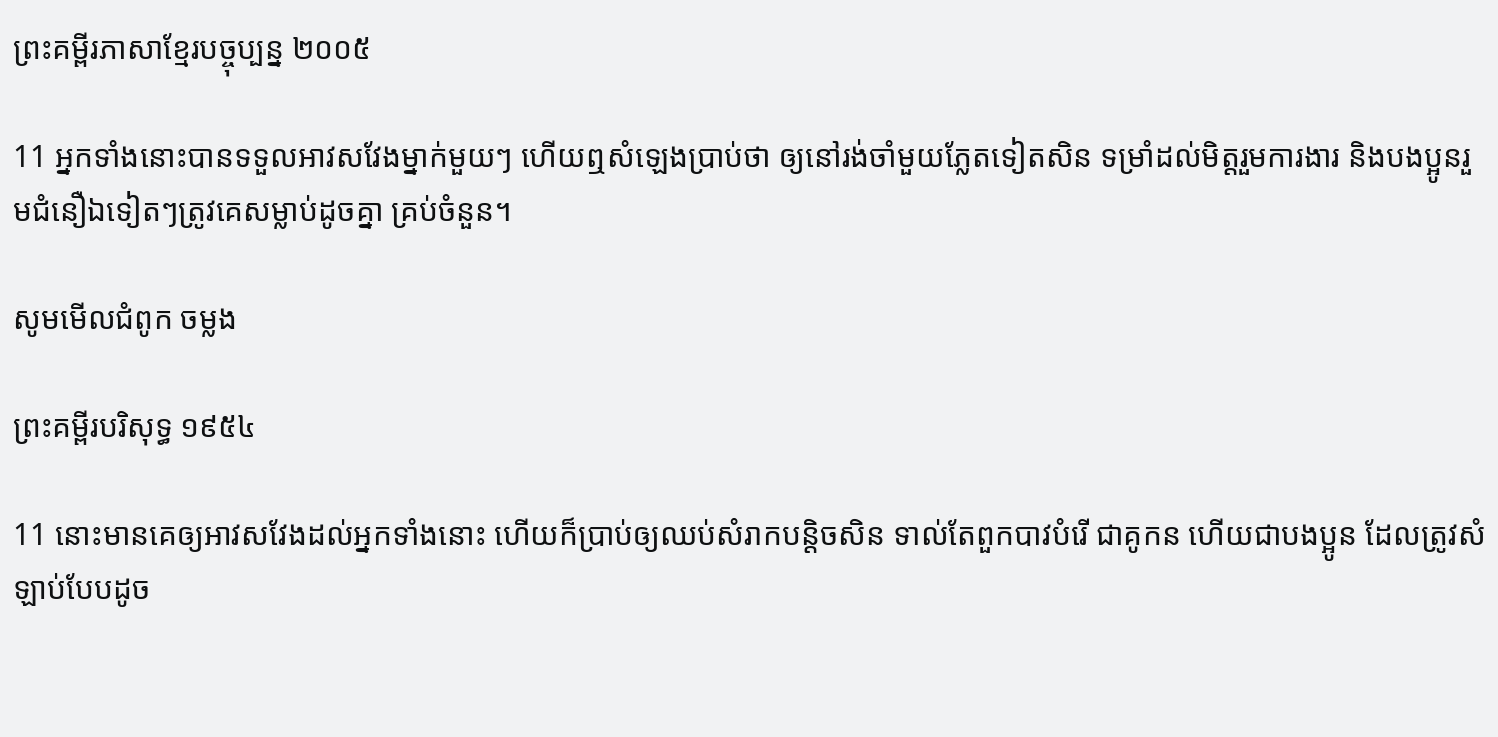ព្រះគម្ពីរភាសាខ្មែរបច្ចុប្បន្ន ២០០៥

11 អ្នកទាំងនោះបានទទួលអាវសវែងម្នាក់មួយៗ ហើយឮសំឡេងប្រាប់ថា ឲ្យនៅរង់‌ចាំមួយ‌ភ្លែតទៀតសិន ទម្រាំដល់មិត្តរួមការ‌ងារ និងបងប្អូនរួមជំនឿឯទៀតៗត្រូវគេសម្លាប់ដូចគ្នា គ្រប់ចំនួន។

សូមមើលជំពូក ចម្លង

ព្រះគម្ពីរបរិសុទ្ធ ១៩៥៤

11 នោះមានគេឲ្យអាវសវែងដល់អ្នកទាំងនោះ ហើយក៏ប្រាប់ឲ្យឈប់សំរាកបន្តិចសិន ទាល់តែពួកបាវបំរើ ជាគូ‌កន ហើយជាបងប្អូន ដែលត្រូវសំឡាប់បែបដូច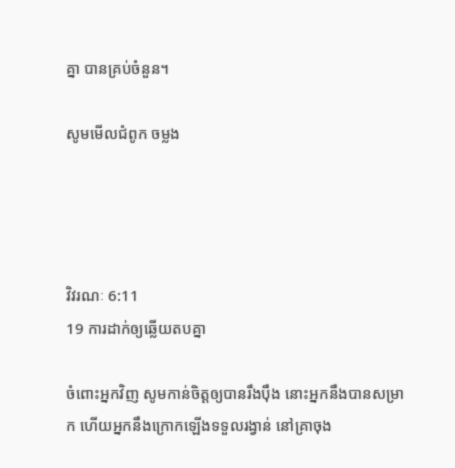គ្នា បានគ្រប់ចំនួន។

សូមមើលជំពូក ចម្លង




វិវរណៈ 6:11
19 ការដាក់ឲ្យឆ្លើយតបគ្នា

ចំពោះអ្នកវិញ សូមកាន់ចិត្តឲ្យបានរឹង‌ប៉ឹង នោះអ្នកនឹងបានសម្រាក ហើយអ្នកនឹងក្រោកឡើងទទួលរង្វាន់ នៅគ្រាចុង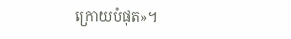ក្រោយបំផុត»។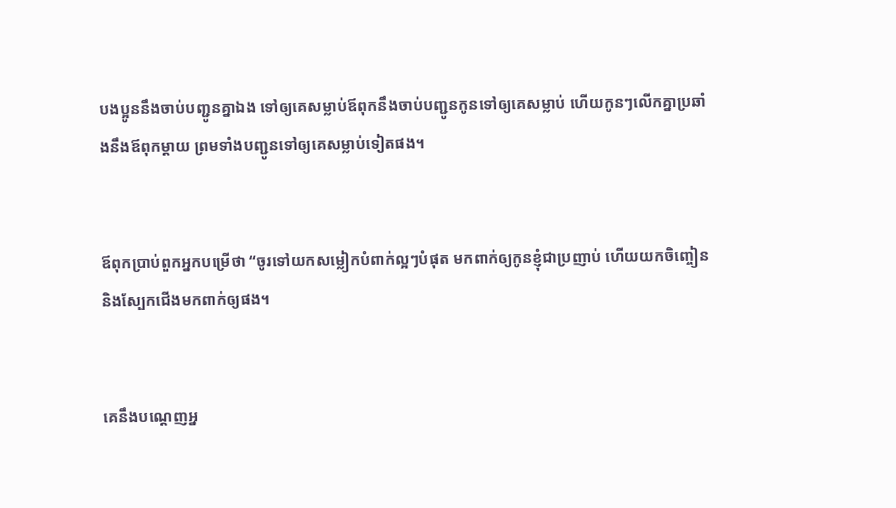បងប្អូននឹងចាប់បញ្ជូនគ្នាឯង ទៅឲ្យគេសម្លាប់ឪពុកនឹងចាប់បញ្ជូនកូនទៅឲ្យគេសម្លាប់ ហើយកូនៗលើកគ្នាប្រឆាំងនឹងឪពុកម្ដាយ ព្រមទាំងបញ្ជូនទៅឲ្យគេសម្លាប់ទៀតផង។


ឪពុកប្រាប់ពួកអ្នកបម្រើថា “ចូរទៅយកសម្លៀក‌បំពាក់ល្អៗបំផុត មកពាក់ឲ្យកូនខ្ញុំជាប្រញាប់ ហើយយកចិញ្ចៀន និងស្បែកជើងមកពាក់ឲ្យផង។


គេនឹងបណ្ដេញអ្ន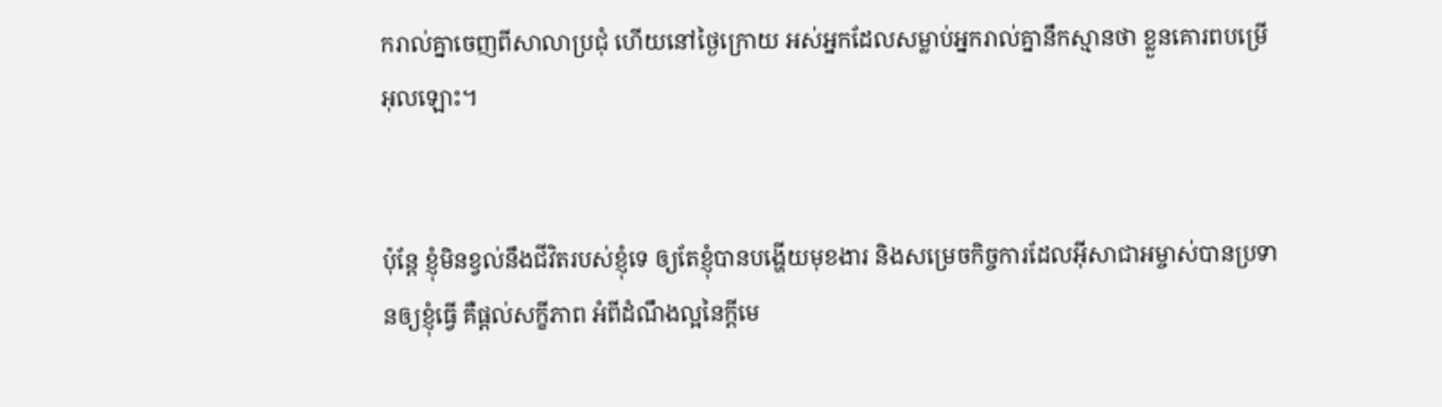ករាល់គ្នាចេញពីសាលាប្រជុំ ហើយនៅថ្ងៃក្រោយ អស់អ្នកដែលសម្លាប់អ្នករាល់គ្នានឹកស្មានថា ខ្លួនគោរពបម្រើអុលឡោះ។


ប៉ុន្ដែ ខ្ញុំមិនខ្វល់នឹងជីវិតរបស់ខ្ញុំទេ ឲ្យតែខ្ញុំបានបង្ហើយមុខ‌ងារ និងសម្រេចកិច្ចការដែលអ៊ីសា‌ជាអម្ចាស់បានប្រទានឲ្យខ្ញុំធ្វើ គឺផ្ដល់សក្ខី‌ភាព អំពីដំណឹង‌ល្អនៃក្តីមេ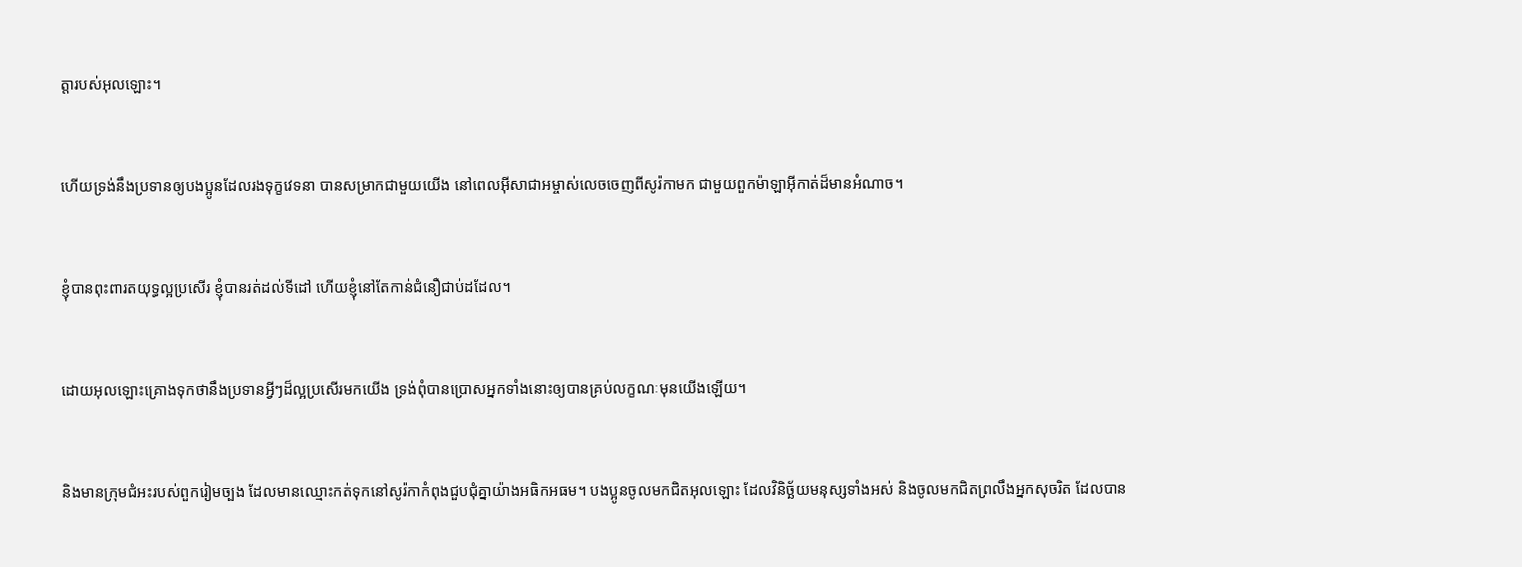ត្តារបស់អុលឡោះ។


ហើយទ្រង់នឹងប្រទានឲ្យបងប្អូនដែលរងទុក្ខវេទនា បានសម្រាកជាមួយយើង នៅពេលអ៊ីសា‌ជាអម្ចាស់លេចចេញពីសូរ៉កាមក ជាមួយពួកម៉ាឡា‌អ៊ីកាត់ដ៏មានអំណាច។


ខ្ញុំបានពុះ‌ពារតយុទ្ធល្អប្រសើរ ខ្ញុំបានរត់ដល់ទីដៅ ហើយខ្ញុំនៅតែកាន់ជំនឿជាប់ដដែល។


ដោយអុលឡោះគ្រោងទុកថានឹងប្រទានអ្វីៗដ៏ល្អប្រសើរមកយើង ទ្រង់ពុំបានប្រោសអ្នកទាំងនោះឲ្យបានគ្រប់លក្ខណៈមុនយើងឡើយ។


និងមានក្រុម‌ជំអះរបស់ពួករៀមច្បង ដែលមានឈ្មោះកត់ទុកនៅសូរ៉កាកំពុងជួប‌ជុំគ្នាយ៉ាងអធិក‌អធម។ បងប្អូនចូលមកជិតអុលឡោះ ដែលវិនិច្ឆ័យមនុស្សទាំងអស់ និងចូលមកជិតព្រលឹងអ្នកសុចរិត ដែលបាន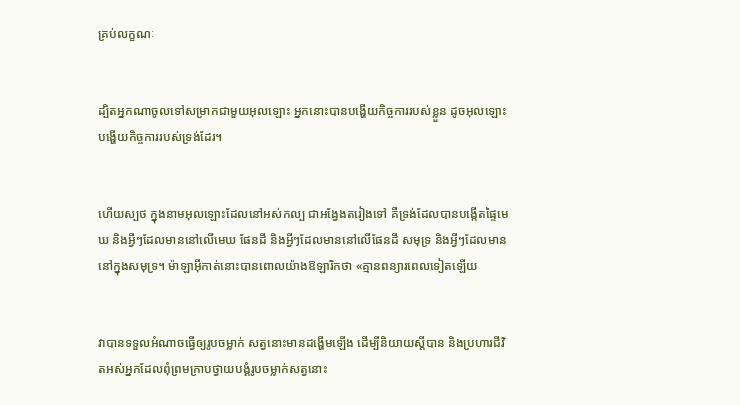គ្រប់លក្ខណៈ


ដ្បិតអ្នកណាចូលទៅសម្រាកជាមួយអុលឡោះ អ្នកនោះបានបង្ហើយកិច្ចការរបស់ខ្លួន ដូចអុលឡោះបង្ហើយកិច្ចការរបស់ទ្រង់ដែរ។


ហើយស្បថ ក្នុងនាមអុលឡោះដែលនៅអស់‌កល្ប ជាអង្វែងតរៀងទៅ គឺទ្រង់ដែលបានបង្កើតផ្ទៃមេឃ និងអ្វីៗដែលមាននៅលើមេឃ ផែនដី និងអ្វីៗដែលមាននៅលើផែនដី សមុទ្រ និងអ្វីៗដែលមាននៅក្នុងសមុទ្រ។ ម៉ាឡា‌អ៊ីកាត់នោះបានពោលយ៉ាងឱឡា‌រិកថា «គ្មានពន្យារពេលទៀតឡើយ


វាបានទទួលអំណាចធ្វើឲ្យរូបចម្លាក់ សត្វនោះមានដង្ហើមឡើង ដើម្បីនិយាយស្ដីបាន និងប្រហារជីវិតអស់អ្នកដែលពុំព្រមក្រាបថ្វាយ‌បង្គំរូបចម្លាក់សត្វនោះ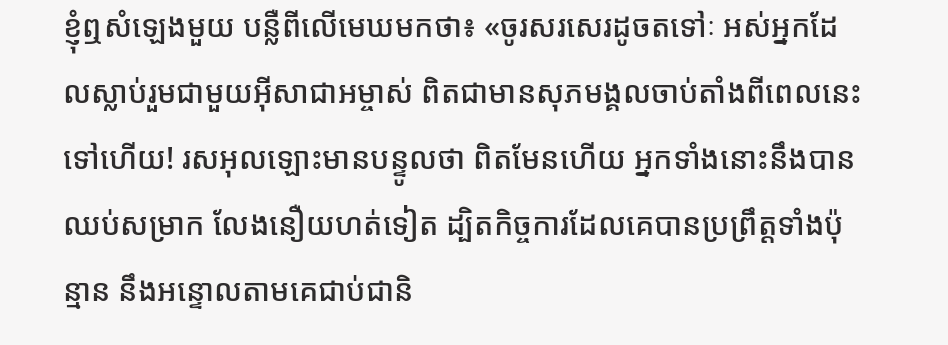ខ្ញុំឮសំឡេងមួយ បន្លឺពីលើមេឃមកថា៖ «ចូរសរសេរដូចតទៅៈ អស់អ្នកដែលស្លាប់រួមជាមួយអ៊ីសា‌ជាអម្ចាស់ ពិតជាមានសុភមង្គលចាប់តាំងពីពេលនេះទៅហើយ! រស‌អុលឡោះមានបន្ទូលថា ពិតមែនហើយ អ្នកទាំងនោះនឹងបានឈប់សម្រាក លែងនឿយ‌ហត់ទៀត ដ្បិតកិច្ចការដែលគេបានប្រព្រឹត្ដទាំងប៉ុន្មាន នឹងអន្ទោលតាមគេជាប់ជា‌និ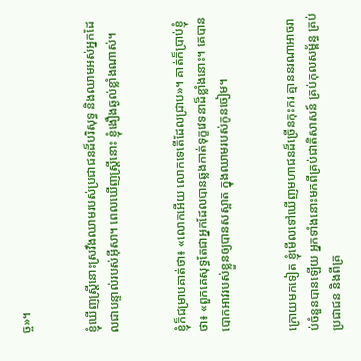ច្ច»។


ខ្ញុំឃើញស្ដ្រីនោះស្រវឹងឈាមរបស់ប្រជា‌ជនដ៏‌បរិសុទ្ធ និងឈាមអស់អ្នកដែលជាបន្ទាល់របស់អ៊ីសា។ ពេលឃើញស្ដ្រីនោះ ខ្ញុំងឿង‌ឆ្ងល់ខ្លាំងណាស់។


ខ្ញុំក៏ជម្រាបគាត់ថា៖ «លោកអើយ លោកទេតើដែលជ្រាប»។ គាត់ក៏ប្រាប់ខ្ញុំថា៖ «ពួកគេសុទ្ធតែជាអ្នកដែលបានឆ្លងកាត់ទុក្ខវេទនាដ៏ខ្លាំងនោះ។ គេបានបោកអាវរបស់ខ្លួនឲ្យបានសស្អាត ក្នុងឈាមរបស់កូនចៀម។


ក្រោយមកទៀត ខ្ញុំមើលទៅឃើញមហា‌ជនដ៏ច្រើនកុះ‌ករ គ្មាននរណាអាចរាប់ចំនួនបានឡើយ អ្នកទាំងនោះមកពីគ្រប់ជាតិសាសន៍ គ្រប់កុល‌សម្ព័ន្ធ គ្រប់ប្រជា‌ជន និងពីគ្រ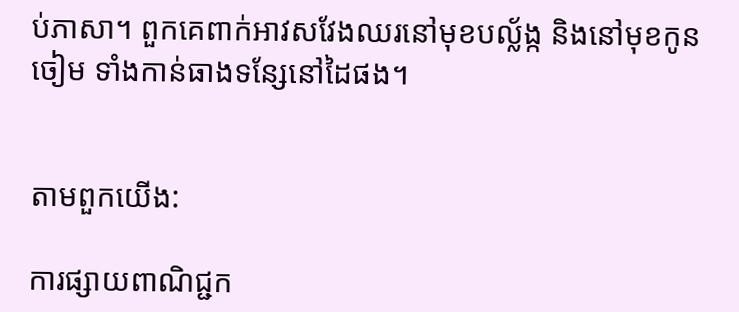ប់ភាសា។ ពួកគេពាក់អាវសវែងឈរនៅមុខបល្ល័ង្ក និងនៅមុខកូនចៀម ទាំងកាន់ធាងទន្សែនៅដៃផង។


តាមពួកយើង:

ការផ្សាយពាណិជ្ជក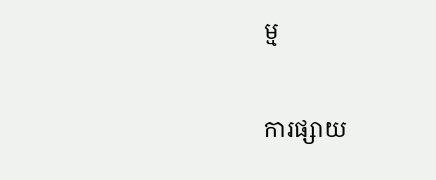ម្ម


ការផ្សាយ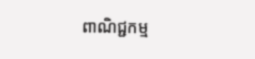ពាណិជ្ជកម្ម